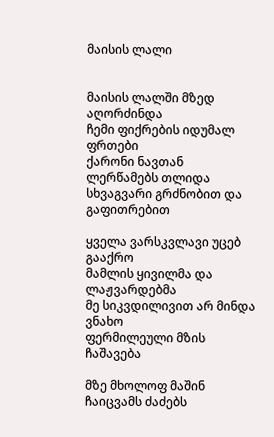მაისის ლალი


მაისის ლალში მზედ აღორძინდა
ჩემი ფიქრების იდუმალ ფრთები
ქარონი ნავთან ლერწამებს თლიდა
სხვაგვარი გრძნობით და გაფითრებით

ყველა ვარსკვლავი უცებ გააქრო
მამლის ყივილმა და ლაჟვარდებმა
მე სიკვდილივით არ მინდა ვნახო
ფერმილეული მზის ჩაშავება

მზე მხოლოფ მაშინ ჩაიცვამს ძაძებს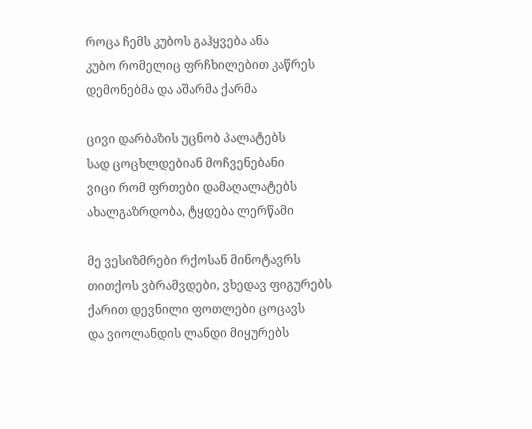როცა ჩემს კუბოს გაჰყვება ანა
კუბო რომელიც ფრჩხილებით კაწრეს
დემონებმა და აშარმა ქარმა

ცივი დარბაზის უცნობ პალატებს
სად ცოცხლდებიან მოჩვენებანი
ვიცი რომ ფრთები დამაღალატებს
ახალგაზრდობა, ტყდება ლერწამი

მე ვესიზმრები რქოსან მინოტავრს
თითქოს ვბრამვდები, ვხედავ ფიგურებს
ქარით დევნილი ფოთლები ცოცავს
და ვიოლანდის ლანდი მიყურებს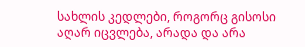სახლის კედლები, როგორც გისოსი
აღარ იცვლება, არადა და არა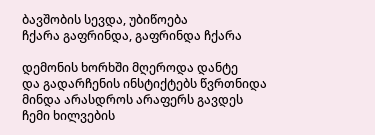ბავშობის სევდა, უბიწოება
ჩქარა გაფრინდა, გაფრინდა ჩქარა

დემონის ხორხში მღეროდა დანტე
და გადარჩენის ინსტიქტებს წვრთნიდა
მინდა არასდროს არაფერს გავდეს
ჩემი ხილვების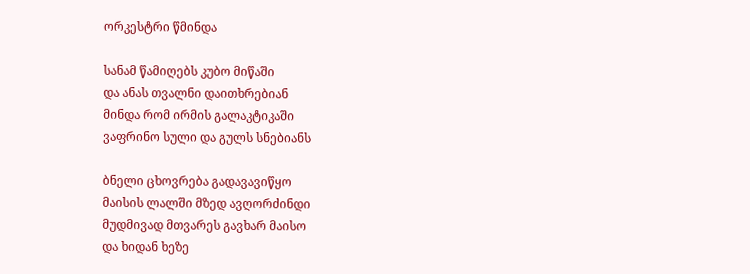ორკესტრი წმინდა

სანამ წამიღებს კუბო მიწაში
და ანას თვალნი დაითხრებიან
მინდა რომ ირმის გალაკტიკაში
ვაფრინო სული და გულს სნებიანს

ბნელი ცხოვრება გადავავიწყო
მაისის ლალში მზედ ავღორძინდი
მუდმივად მთვარეს გავხარ მაისო
და ხიდან ხეზე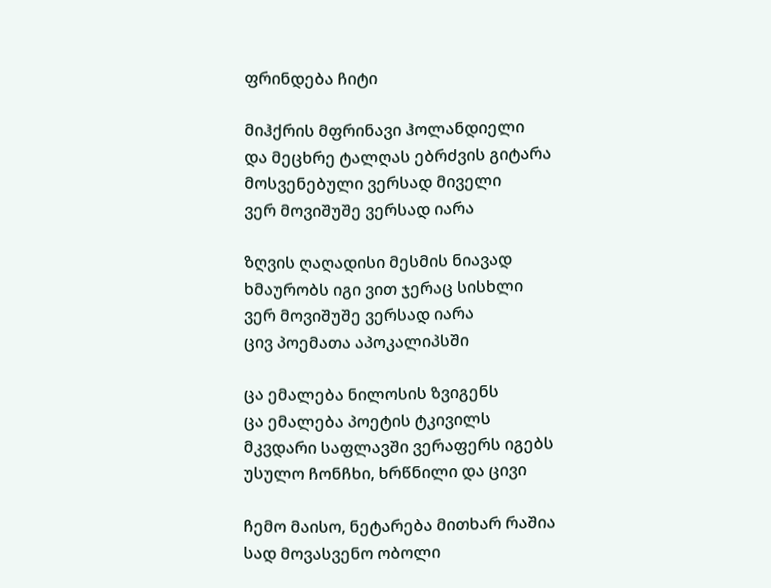ფრინდება ჩიტი

მიჰქრის მფრინავი ჰოლანდიელი
და მეცხრე ტალღას ებრძვის გიტარა
მოსვენებული ვერსად მიველი
ვერ მოვიშუშე ვერსად იარა

ზღვის ღაღადისი მესმის ნიავად
ხმაურობს იგი ვით ჯერაც სისხლი
ვერ მოვიშუშე ვერსად იარა
ცივ პოემათა აპოკალიპსში

ცა ემალება ნილოსის ზვიგენს
ცა ემალება პოეტის ტკივილს
მკვდარი საფლავში ვერაფერს იგებს
უსულო ჩონჩხი, ხრწნილი და ცივი

ჩემო მაისო, ნეტარება მითხარ რაშია
სად მოვასვენო ობოლი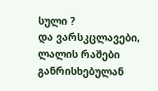სული ?
და ვარსკცლავები, ლალის რაშები
განრისხებულან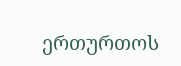ერთურთოს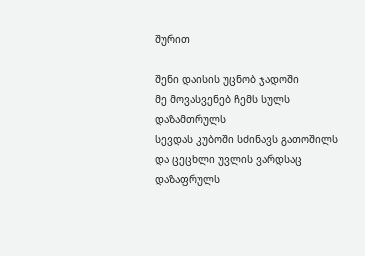შურით

შენი დაისის უცნობ ჯადოში
მე მოვასვენებ ჩემს სულს დაზამთრულს
სევდას კუბოში სძინავს გათოშილს
და ცეცხლი უვლის ვარდსაც დაზაფრულს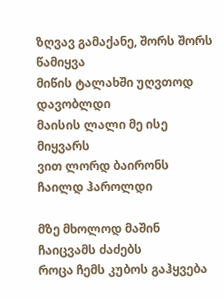ზღვავ გამაქანე, შორს შორს წამიყვა
მიწის ტალახში უღვთოდ დავობლდი
მაისის ლალი მე ისე მიყვარს
ვით ლორდ ბაირონს ჩაილდ ჰაროლდი

მზე მხოლოდ მაშინ ჩაიცვამს ძაძებს
როცა ჩემს კუბოს გაჰყვება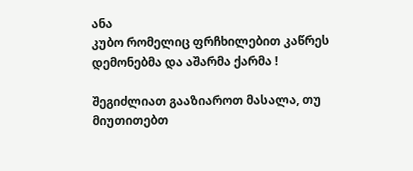ანა
კუბო რომელიც ფრჩხილებით კაწრეს
დემონებმა და აშარმა ქარმა !

შეგიძლიათ გააზიაროთ მასალა, თუ მიუთითებთ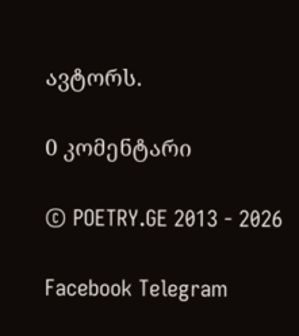ავტორს.

0 კომენტარი

© POETRY.GE 2013 - 2026

Facebook Telegram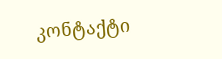კონტაქტი